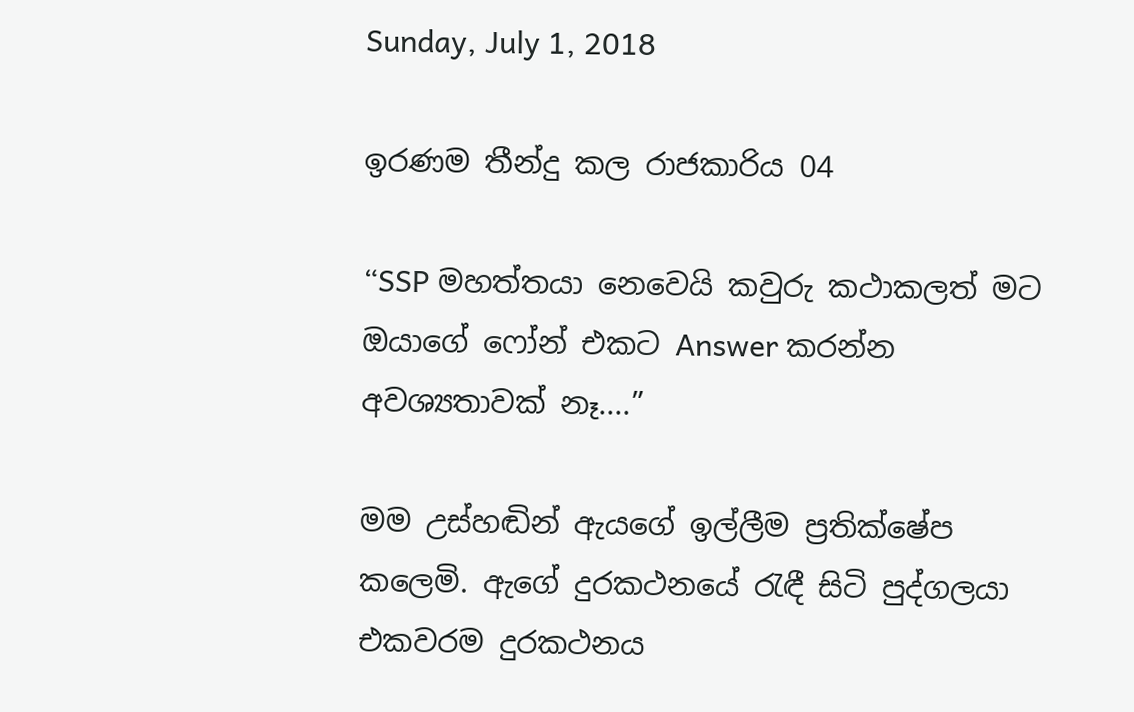Sunday, July 1, 2018

ඉරණම තීන්දු කල රාජකාරිය 04

“SSP මහත්තයා නෙවෙයි කවුරු කථාකලත් මට ඔයාගේ ෆෝන් එකට Answer කරන්න අවශ්‍යතාවක් නෑ....”

මම උස්හඬින් ඇයගේ ඉල්ලීම ප්‍රතික්ෂේප කලෙමි. ඇගේ දුරකථනයේ රැඳී සිටි පුද්ගලයා එකවරම දුරකථනය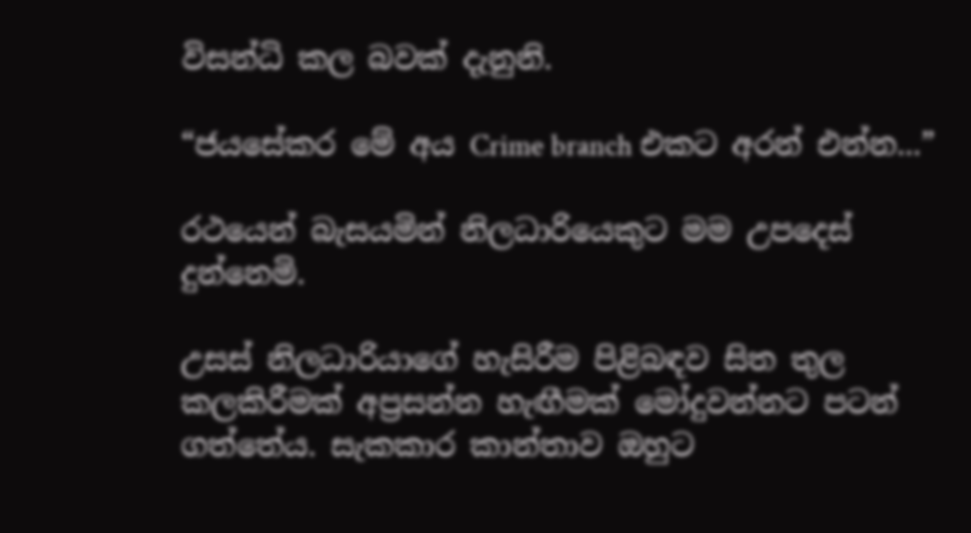විසන්ධි කල බවක් දැනුනි.

“ජයසේකර මේ අය Crime branch එකට අරන් එන්න...”

රථයෙන් බැසයමින් නිලධාරියෙකුට මම උපදෙස් දුන්නෙමි.

උසස් නිලධාරියාගේ හැසිරීම පිළිබඳව සිත තුල කලකිරීමක් අප්‍රසන්න හැඟීමක් මෝදුවන්නට පටන් ගත්තේය. සැකකාර කාන්තාව ඔහුට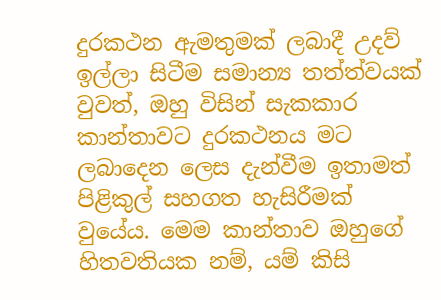දුරකථන ඇමතුමක් ලබාදී උදව් ඉල්ලා සිටීම සමාන්‍ය තත්ත්වයක් වුවත්, ඔහු විසින් සැකකාර කාන්තාවට දුරකථනය මට ලබාදෙන ලෙස දැන්වීම ඉතාමත් පිළිකුල් සහගත හැසිරීමක් වුයේය. මෙම කාන්තාව ඔහුගේ හිතවතියක නම්, යම් කිසි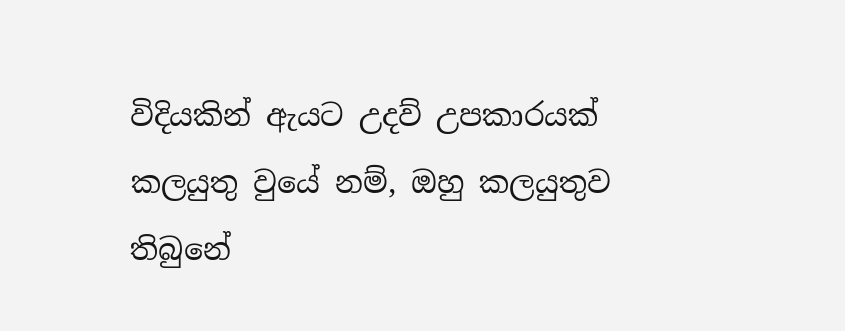විදියකින් ඇයට උදව් උපකාරයක් කලයුතු වුයේ නම්, ඔහු කලයුතුව තිබුනේ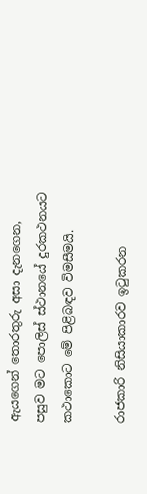ඇයගෙන් තොරතුරු අසා දැනගෙන, පසුව මට පොලිස් ස්ථානයේ දුරකථනයට කථාකොට මේ පිළිබඳව විමසීමයි.

රාජකාරි නිසියාකාරව ඉටුකරන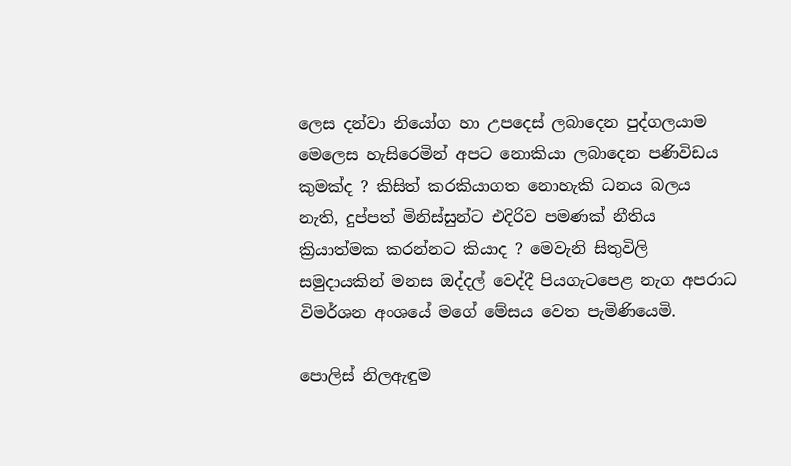ලෙස දන්වා නියෝග හා උපදෙස් ලබාදෙන පුද්ගලයාම මෙලෙස හැසිරෙමින් අපට නොකියා ලබාදෙන පණිවිඩය කුමක්ද ? කිසිත් කරකියාගත නොහැකි ධනය බලය නැති, දුප්පත් මිනිස්සුන්ට එදිරිව පමණක් නීතිය ක්‍රියාත්මක කරන්නට කියාද ? මෙවැනි සිතුවිලි සමුදායකින් මනස ඔද්දල් වෙද්දී පියගැටපෙළ නැග අපරාධ විමර්ශන අංශයේ මගේ මේසය වෙත පැමිණියෙමි.

පොලිස් නිලඇඳුම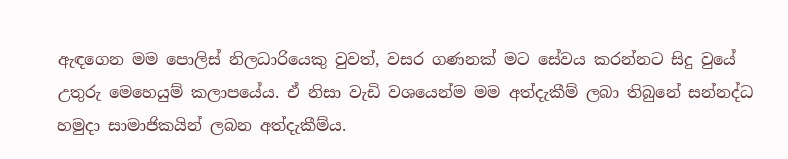ඇඳගෙන මම පොලිස් නිලධාරියෙකු වුවත්, වසර ගණනක් මට සේවය කරන්නට සිදු වුයේ උතුරු මෙහෙයුම් කලාපයේය. ඒ නිසා වැඩි වශයෙන්ම මම අත්දැකීම් ලබා තිබුනේ සන්නද්ධ හමුදා සාමාජිකයින් ලබන අත්දැකීම්ය.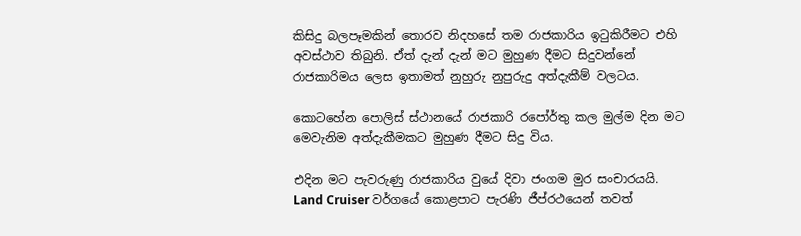කිසිදු බලපෑමකින් තොරව නිදහසේ තම රාජකාරිය ඉටුකිරීමට එහි අවස්ථාව තිබුනි. ඒත් දැන් දැන් මට මුහුණ දීමට සිදුවන්නේ රාජකාරිමය ලෙස ඉතාමත් නුහුරු නුපුරුදු අත්දැකීම් වලටය.

කොටහේන පොලිස් ස්ථානයේ රාජකාරි රපෝර්තු කල මුල්ම දින මට මෙවැනිම අත්දැකීමකට මුහුණ දීමට සිදු විය.

එදින මට පැවරුණු රාජකාරිය වුයේ දිවා ජංගම මුර සංචාරයයි. Land Cruiser වර්ගයේ කොළපාට පැරණි ජීප්රථයෙන් තවත්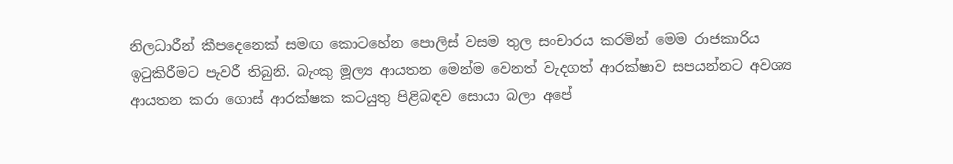නිලධාරීන් කීපදෙනෙක් සමඟ කොටහේන පොලිස් වසම තුල සංචාරය කරමින් මෙම රාජකාරිය ඉටුකිරීමට පැවරී තිබුනි. බැංකු මූල්‍ය ආයතන මෙන්ම වෙනත් වැදගත් ආරක්ෂාව සපයන්නට අවශ්‍ය ආයතන කරා ගොස් ආරක්ෂක කටයුතු පිළිබඳව සොයා බලා අපේ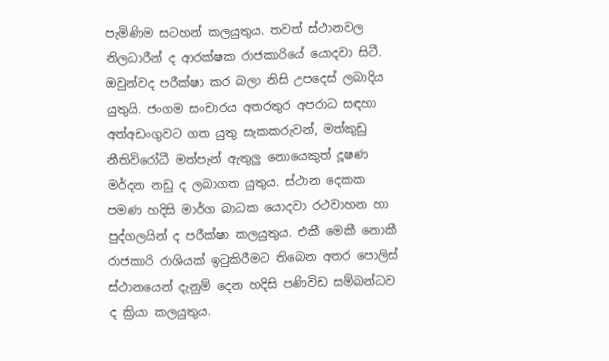පැමිණිම සටහන් කලයුතුය. තවත් ස්ථානවල නිලධාරීන් ද ආරක්ෂක රාජකාරියේ යොදවා සිටී. ඔවුන්වද පරීක්ෂා කර බලා නිසි උපදෙස් ලබාදිය යුතුයි. ජංගම සංචාරය අතරතුර අපරාධ සඳහා අත්අඩංගුවට ගත යුතු සැකකරුවන්, මත්කුඩු නීතිවිරෝධී මත්පැන් ඇතුලු නොයෙකුත් දූෂණ මර්දන නඩු ද ලබාගත යුතුය. ස්ථාන දෙකක පමණ හදිසි මාර්ග බාධක යොදවා රථවාහන හා පුද්ගලයින් ද පරීක්ෂා කලයුතුය. එකී මෙකී නොකී රාජකාරි රාශියක් ඉටුකිරීමට තිබෙන අතර පොලිස් ස්ථානයෙන් දැනුම් දෙන හදිසි පණිවිඩ සම්බන්ධව ද ක්‍රියා කලයුතුය.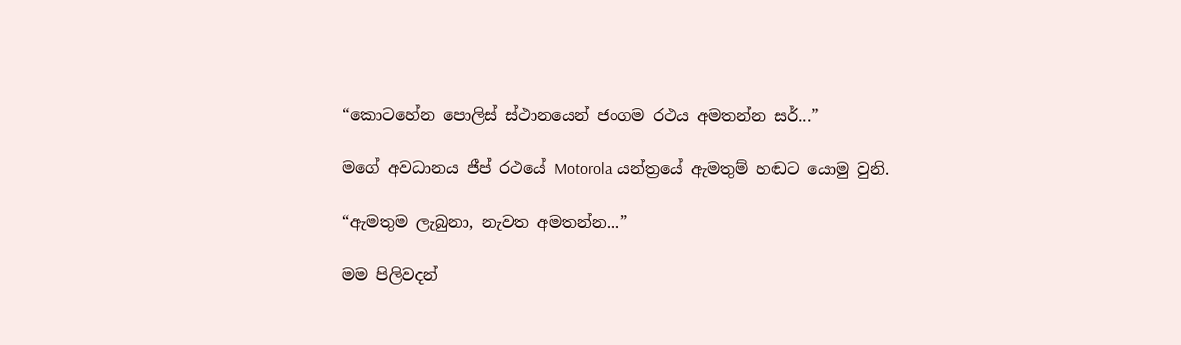“කොටහේන පොලිස් ස්ථානයෙන් ජංගම රථය අමතන්න සර්...”

මගේ අවධානය ජීප් රථයේ Motorola යන්ත්‍රයේ ඇමතුම් හඬට යොමු වුනි.

“ඇමතුම ලැබුනා, නැවත අමතන්න...”

මම පිලිවදන්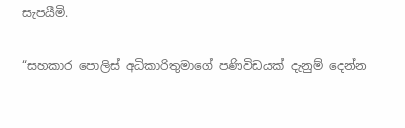සැපයීමි.

“සහකාර පොලිස් අධිකාරිතුමාගේ පණිවිඩයක් දැනුම් දෙන්න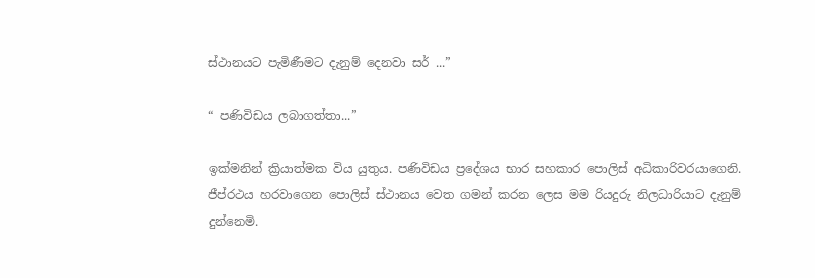ස්ථානයට පැමිණීමට දැනුම් දෙනවා සර් ...”

“ පණිවිඩය ලබාගත්තා...”

ඉක්මනින් ක්‍රියාත්මක විය යුතුය. පණිවිඩය ප්‍රදේශය භාර සහකාර පොලිස් අධිකාරිවරයාගෙනි. ජීප්රථය හරවාගෙන පොලිස් ස්ථානය වෙත ගමන් කරන ලෙස මම රියදුරු නිලධාරියාට දැනුම් දුන්නෙමි.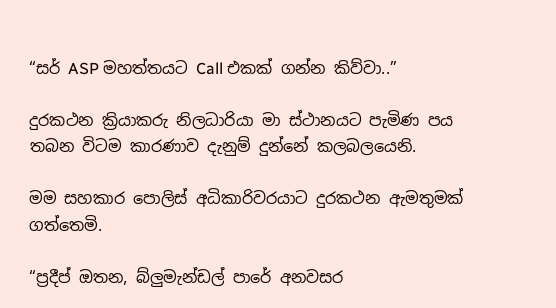“සර් ASP මහත්තයට Call එකක් ගන්න කිව්වා..”

දුරකථන ක්‍රියාකරු නිලධාරියා මා ස්ථානයට පැමිණ පය තබන විටම කාරණාව දැනුම් දුන්නේ කලබලයෙනි.

මම සහකාර පොලිස් අධිකාරිවරයාට දුරකථන ඇමතුමක් ගත්තෙමි.

“ප්‍රදීප් ඔතන, බ්ලුමැන්ඩල් පාරේ අනවසර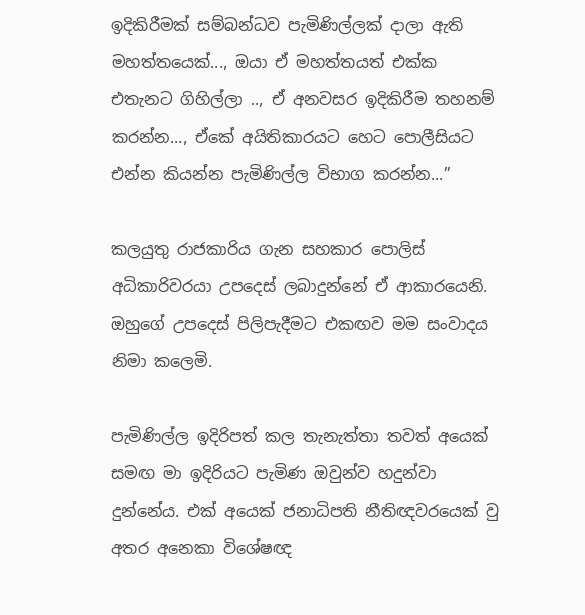ඉදිකිරීමක් සම්බන්ධව පැමිණිල්ලක් දාලා ඇති මහත්තයෙක්..., ඔයා ඒ මහත්තයත් එක්ක එතැනට ගිහිල්ලා .., ඒ අනවසර ඉදිකිරීම තහනම් කරන්න..., ඒකේ අයිතිකාරයට හෙට පොලීසියට එන්න කියන්න පැමිණිල්ල විභාග කරන්න...”

කලයුතු රාජකාරිය ගැන සහකාර පොලිස් අධිකාරිවරයා උපදෙස් ලබාදුන්නේ ඒ ආකාරයෙනි. ඔහුගේ උපදෙස් පිලිපැදීමට එකඟව මම සංවාදය නිමා කලෙමි.

පැමිණිල්ල ඉදිරිපත් කල තැනැත්තා තවත් අයෙක් සමඟ මා ඉදිරියට පැමිණ ඔවුන්ව හදුන්වා දුන්නේය. එක් අයෙක් ජනාධිපති නීතිඥවරයෙක් වු අතර අනෙකා විශේෂඥ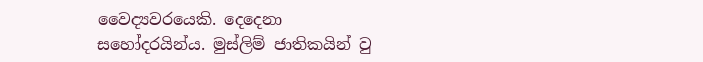වෛද්‍යවරයෙකි. දෙදෙනා සහෝදරයින්ය. මුස්ලිම් ජාතිකයින් වු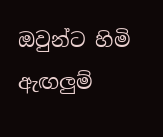ඔවුන්ට හිමි ඇඟලුම්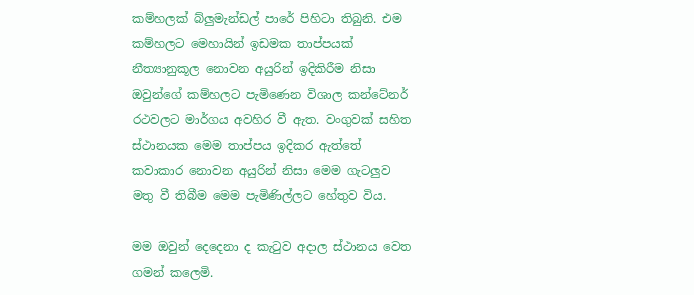කම්හලක් බ්ලුමැන්ඩල් පාරේ පිහිටා තිබුනි. එම කම්හලට මෙහායින් ඉඩමක තාප්පයක් නීත්‍යානුකූල නොවන අයුරින් ඉදිකිරීම නිසා ඔවුන්ගේ කම්හලට පැමිණෙන විශාල කන්ටේනර් රථවලට මාර්ගය අවහිර වී ඇත. වංගුවක් සහිත ස්ථානයක මෙම තාප්පය ඉදිකර ඇත්තේ කවාකාර නොවන අයුරින් නිසා මෙම ගැටලුව මතු වී තිබීම මෙම පැමිණිල්ලට හේතුව විය.

මම ඔවුන් දෙදෙනා ද කැටුව අදාල ස්ථානය වෙත ගමන් කලෙමි.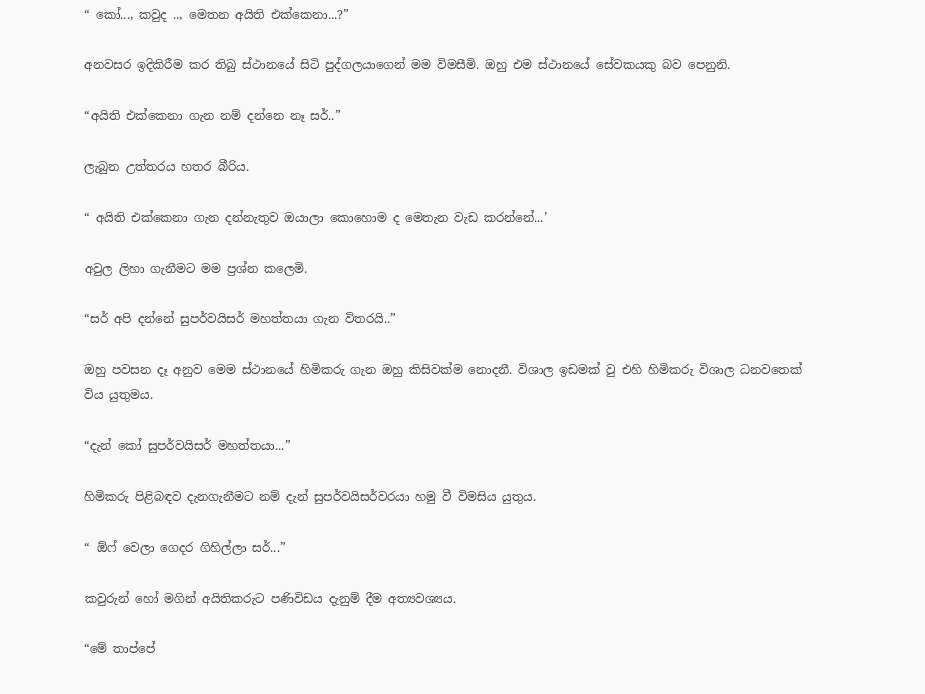“ කෝ..., කවුද .., මෙතන අයිති එක්කෙනා...?”

අනවසර ඉදිකිරීම කර තිබු ස්ථානයේ සිටි පුද්ගලයාගෙන් මම විමසීමි. ඔහු එම ස්ථානයේ සේවකයකු බව පෙනුනි.

“අයිති එක්කෙනා ගැන නම් දන්නෙ නෑ සර්..”

ලැබුන උත්තරය හතර බීරිය.

“ අයිති එක්කෙනා ගැන දන්නැතුව ඔයාලා කොහොම ද මෙතැන වැඩ කරන්නේ...’

අවුල ලිහා ගැනීමට මම ප්‍රශ්න කලෙමි.

“සර් අපි දන්නේ සුපර්වයිසර් මහත්තයා ගැන විතරයි..”

ඔහු පවසන දෑ අනුව මෙම ස්ථානයේ හිමිකරු ගැන ඔහු කිසිවක්ම නොදනී. විශාල ඉඩමක් වු එහි හිමිකරු විශාල ධනවතෙක් විය යුතුමය.

“දැන් කෝ සුපර්වයිසර් මහත්තයා...”

හිමිකරු පිළිබඳව දැනගැනීමට නම් දැන් සුපර්වයිසර්වරයා හමු වී විමසිය යුතුය.

“ ඕෆ් වෙලා ගෙදර ගිහිල්ලා සර්...”

කවුරුන් හෝ මගින් අයිතිකරුට පණිවිඩය දැනුම් දීම අත්‍යවශ්‍යය.

“මේ තාප්පේ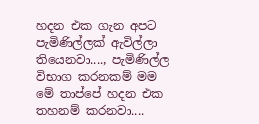හදන එක ගැන අපට පැමිණිල්ලක් ඇවිල්ලා තියෙනවා...., පැමිණිල්ල විභාග කරනකම් මම මේ තාප්පේ හදන එක තහනම් කරනවා....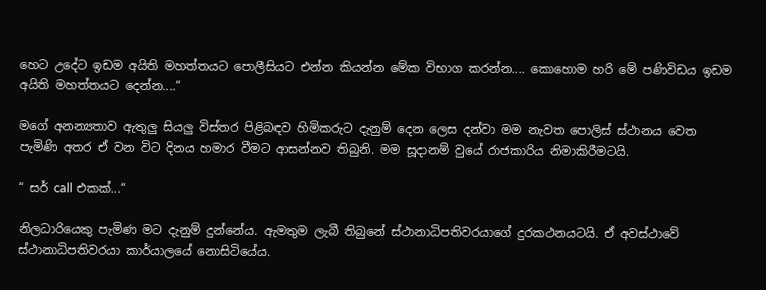හෙට උදේට ඉඩම අයිති මහත්තයට පොලීසියට එන්න කියන්න මේක විභාග කරන්න.... කොහොම හරි මේ පණිවිඩය ඉඩම අයිති මහත්තයට දෙන්න....“

මගේ අනන්‍යතාව ඇතුලු සියලු විස්තර පිළිබඳව හිමිකරුට දැනුම් දෙන ලෙස දන්වා මම නැවත පොලිස් ස්ථානය වෙත පැමිණි අතර ඒ වන විට දිනය හමාර වීමට ආසන්නව තිබුනි. මම සූදානම් වුයේ රාජකාරිය නිමාකිරීමටයි.

“ සර් call එකක්...“

නිලධාරියෙකු පැමිණ මට දැනුම් දුන්නේය. ඇමතුම ලැබී තිබුනේ ස්ථානාධිපතිවරයාගේ දුරකථනයටයි. ඒ අවස්ථාවේ ස්ථානාධිපතිවරයා කාර්යාලයේ නොසිටියේය.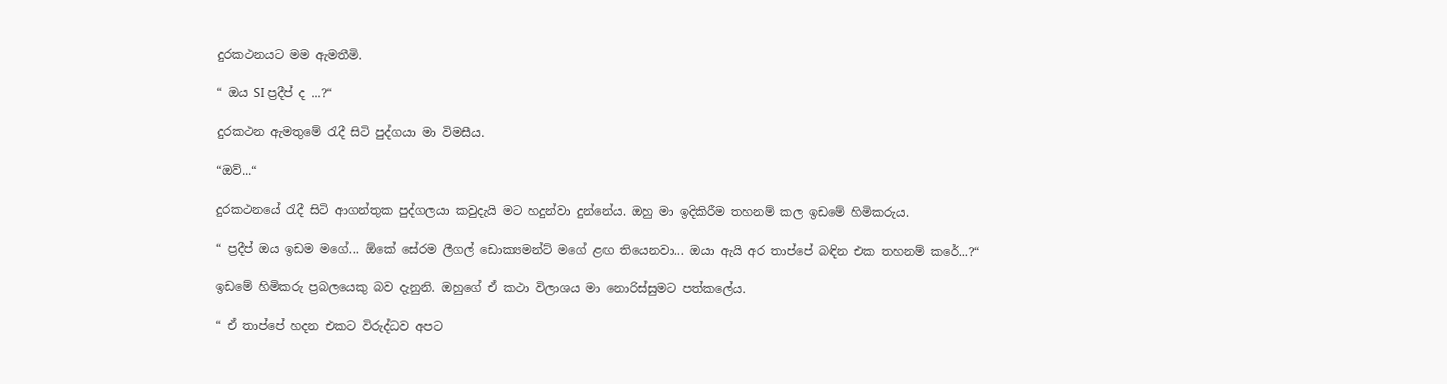දුරකථනයට මම ඇමතීමි.

“ ඔය SI ප්‍රදීප් ද ...?“

දුරකථන ඇමතුමේ රැදී සිටි පුද්ගයා මා විමසීය.

“ඔව්...“

දුරකථනයේ රැදී සිටි ආගන්තුක පුද්ගලයා කවුදැයි මට හදුන්වා දුන්නේය. ඔහු මා ඉදිකිරීම තහනම් කල ඉඩමේ හිමිකරුය.

“ ප්‍රදීප් ඔය ඉඩම මගේ... ඕකේ සේරම ලීගල් ඩොක්‍යමන්ට් මගේ ළඟ තියෙනවා... ඔයා ඇයි අර තාප්පේ බඳින එක තහනම් කරේ...?“

ඉඩමේ හිමිකරු ප්‍රබලයෙකු බව දැනුනි. ඔහුගේ ඒ කථා විලාශය මා නොරිස්සුමට පත්කලේය.

“ ඒ තාප්පේ හදන එකට විරුද්ධව අපට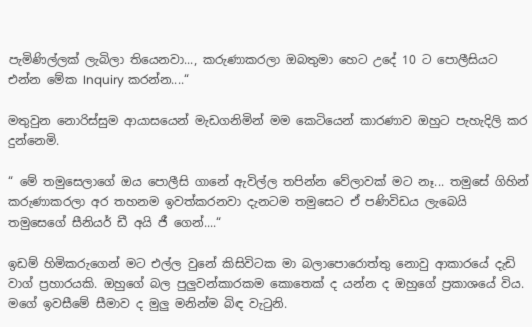පැමිණිල්ලක් ලැබිලා තියෙනවා..., කරුණාකරලා ඔබතුමා හෙට උදේ 10 ට පොලීසියට එන්න මේක Inquiry කරන්න....“

මතුවුන නොරිස්සුම ආයාසයෙන් මැඩගනිමින් මම කෙටියෙන් කාරණාව ඔහුට පැහැදිලි කර දුන්නෙමි.

“ මේ තමුසෙලාගේ ඔය පොලීසි ගානේ ඇවිල්ල තපින්න වේලාවක් මට නෑ... තමුසේ ගිහින් කරුණාකරලා අර තහනම ඉවත්කරනවා දැනටම තමුසෙට ඒ පණිවිඩය ලැබෙයි තමුසෙගේ සීනියර් ඩී අයි ජී ගෙන්....“

ඉඩම් හිමිකරුගෙන් මට එල්ල වුනේ කිසිවිටක මා බලාපොරොත්තු නොවු ආකාරයේ දැඩි වාග් ප්‍රහාරයකි. ඔහුගේ බල පුලුවන්කාරකම කොතෙක් ද යන්න ද ඔහුගේ ප්‍රකාශයේ විය. මගේ ඉවසීමේ සීමාව ද මුලු මනින්ම බිඳ වැටුනි.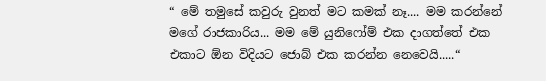“ මේ තමුසේ කවුරු වුනත් මට කමක් නෑ.... මම කරන්නේ මගේ රාජකාරිය... මම මේ යුනිෆෝම් එක දාගත්තේ එක එකාට ඕන විදියට ජොබ් එක කරන්න නෙවෙයි.....“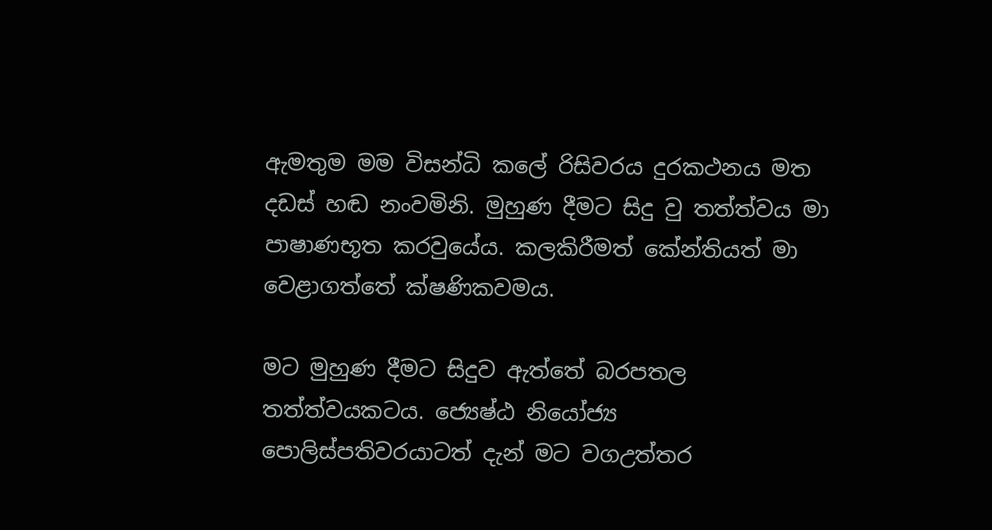ඇමතුම මම විසන්ධි කලේ රිසිවරය දුරකථනය මත දඩස් හඬ නංවමිනි. මුහුණ දීමට සිදු වු තත්ත්වය මා පාෂාණභූත කරවුයේය. කලකිරීමත් කේන්තියත් මා වෙළාගත්තේ ක්ෂණිකවමය.

මට මුහුණ දීමට සිදුව ඇත්තේ බරපතල තත්ත්වයකටය. ජ්‍යෙෂ්ඨ නියෝජ්‍ය පොලිස්පතිවරයාටත් දැන් මට වගඋත්තර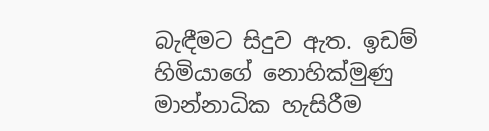බැඳීමට සිදුව ඇත. ඉඩම් හිමියාගේ නොහික්මුණු මාන්නාධික හැසිරීම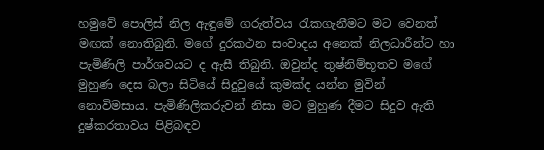හමුවේ පොලිස් නිල ඇඳුමේ ගරුත්වය රැකගැනීමට මට වෙනත් මඟක් නොතිබුනි. මගේ දුරකථන සංවාදය අනෙක් නිලධාරීන්ට හා පැමිණිලි පාර්ශවයට ද ඇසී තිබුනි. ඔවුන්ද තුෂ්නිම්භූතව මගේ මුහුණ දෙස බලා සිටියේ සිදුවුයේ කුමක්ද යන්න මුවින් නොවිමසාය. පැමිණිලිකරුවන් නිසා මට මුහුණ දීමට සිදුව ඇති දුෂ්කරතාවය පිළිබඳව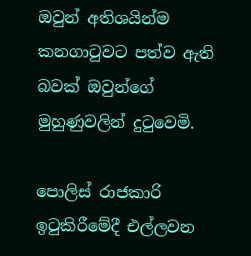ඔවුන් අතිශයින්ම කනගාටුවට පත්ව ඇති බවක් ඔවුන්ගේ මුහුණුවලින් දුටුවෙමි.

පොලිස් රාජකාරි ඉටුකිරීමේදී එල්ලවන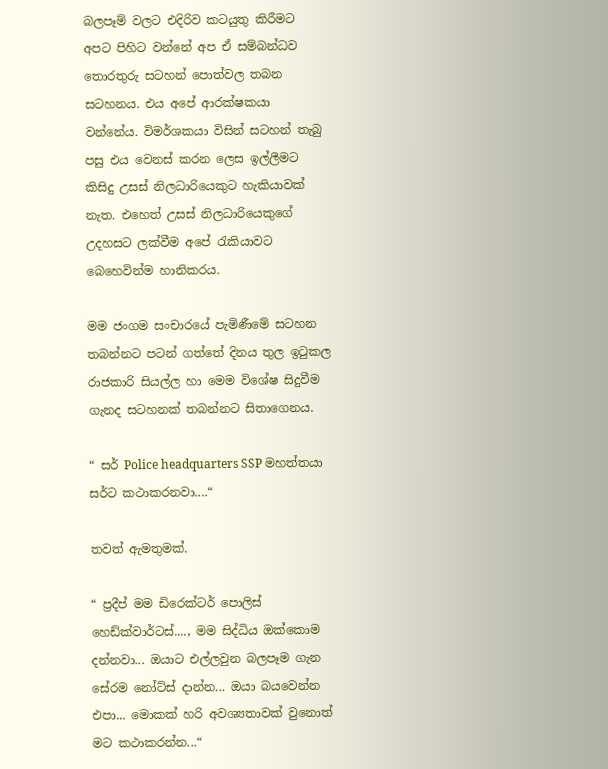බලපෑම් වලට එදිරිව කටයුතු කිරීමට අපට පිහිට වන්නේ අප ඒ සම්බන්ධව තොරතුරු සටහන් පොත්වල තබන සටහනය. එය අපේ ආරක්ෂකයා වන්නේය. විමර්ශකයා විසින් සටහන් තැබු පසු එය වෙනස් කරන ලෙස ඉල්ලීමට කිසිදු උසස් නිලධාරියෙකුට හැකියාවක් නැත. එහෙත් උසස් නිලධාරියෙකුගේ උදහසට ලක්වීම අපේ රැකියාවට බෙහෙවින්ම හානිකරය.

මම ජංගම සංචාරයේ පැමිණීමේ සටහන තබන්නට පටන් ගත්තේ දිනය තුල ඉටුකල රාජකාරි සියල්ල හා මෙම විශේෂ සිදුවීම ගැනද සටහනක් තබන්නට සිතාගෙනය.

“ සර් Police headquarters SSP මහත්තයා සර්ට කථාකරනවා....“

තවත් ඇමතුමක්.

“ ප්‍රදීප් මම ඩිරෙක්ටර් පොලිස් හෙඩ්ක්වාර්ටස්...., මම සිද්ධිය ඔක්කොම දන්නවා... ඔයාට එල්ලවුන බලපෑම ගැන සේරම නෝට්ස් දාන්න... ඔයා බයවෙන්න එපා... මොකක් හරි අවශ්‍යතාවක් වුනොත් මට කථාකරන්න...“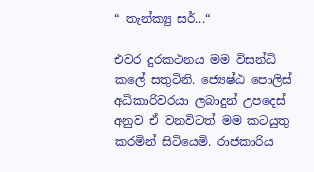“ තැන්ක්‍යු සර්...“

එවර දුරකථනය මම විසන්ධි කලේ සතුටිනි. ජ්‍යෙෂ්ඨ පොලිස් අධිකාරිවරයා ලබාදුන් උපදෙස් අනුව ඒ වනවිටත් මම කටයුතු කරමින් සිටියෙමි. රාජකාරිය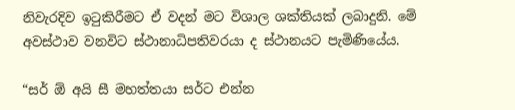නිවැරදිව ඉටුකිරීමට ඒ වදන් මට විශාල ශක්තියක් ලබාදුනි. මේ අවස්ථාව වනවිට ස්ථානාධිපතිවරයා ද ස්ථානයට පැමිණියේය.

“සර් ඕ අයි සී මහත්තයා සර්ට එන්න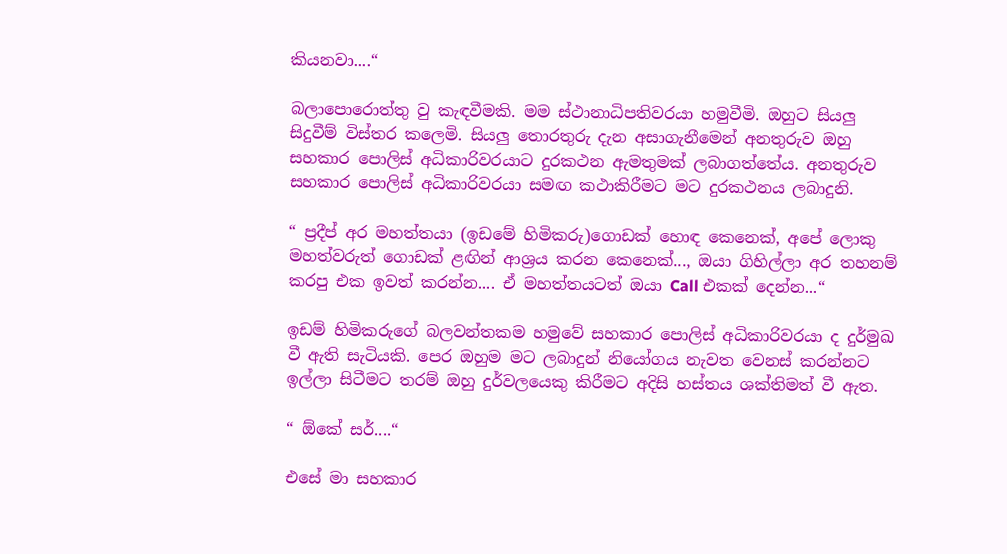කියනවා....“

බලාපොරොත්තු වු කැඳවීමකි. මම ස්ථානාධිපතිවරයා හමුවීමි. ඔහුට සියලු සිදුවීම් විස්තර කලෙමි. සියලු තොරතුරු දැන අසාගැනීමෙන් අනතුරුව ඔහු සහකාර පොලිස් අධිකාරිවරයාට දුරකථන ඇමතුමක් ලබාගත්තේය. අනතුරුව සහකාර පොලිස් අධිකාරිවරයා සමඟ කථාකිරීමට මට දුරකථනය ලබාදුනි.

“ ප්‍රදීප් අර මහත්තයා (ඉඩමේ හිමිකරු)ගොඩක් හොඳ කෙනෙක්, අපේ ලොකු මහත්වරුත් ගොඩක් ළඟින් ආශ්‍රය කරන කෙනෙක්..., ඔයා ගිහිල්ලා අර තහනම් කරපු එක ඉවත් කරන්න.... ඒ මහත්තයටත් ඔයා Call එකක් දෙන්න...“

ඉඩම් හිමිකරුගේ බලවන්තකම හමුවේ සහකාර පොලිස් අධිකාරිවරයා ද දුර්මුඛ වී ඇති සැටියකි. පෙර ඔහුම මට ලබාදුන් නියෝගය නැවත වෙනස් කරන්නට ඉල්ලා සිටීමට තරම් ඔහු දුර්වලයෙකු කිරීමට අදිසි හස්තය ශක්තිමත් වී ඇත.

“ ඕකේ සර්....“

එසේ මා සහකාර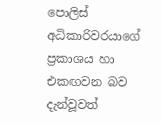පොලිස් අධිකාරිවරයාගේ ප්‍රකාශය හා එකඟවන බව දැන්වූවත්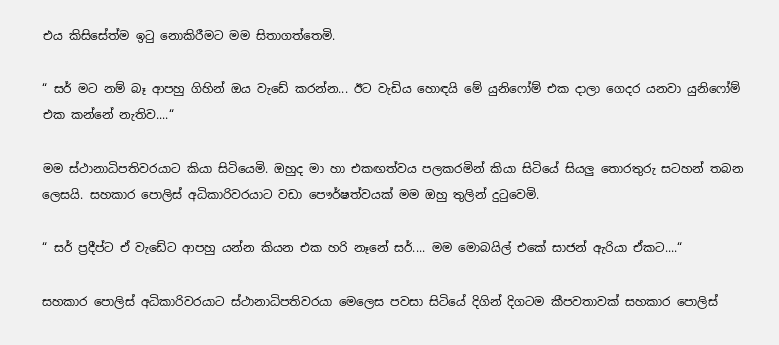එය කිසිසේත්ම ඉටු නොකිරීමට මම සිතාගත්තෙමි.

“ සර් මට නම් බෑ ආපහු ගිහින් ඔය වැඩේ කරන්න... ඊට වැඩිය හොඳයි මේ යුනිෆෝම් එක දාලා ගෙදර යනවා යුනිෆෝම් එක කන්නේ නැතිව....“

මම ස්ථානාධිපතිවරයාට කියා සිටියෙමි. ඔහුද මා හා එකඟත්වය පලකරමින් කියා සිටියේ සියලු තොරතුරු සටහන් තබන ලෙසයි. සහකාර පොලිස් අධිකාරිවරයාට වඩා පෞර්ෂත්වයක් මම ඔහු තුලින් දුටුවෙමි.

“ සර් ප්‍රදීප්ට ඒ වැඩේට ආපහු යන්න කියන එක හරි නෑනේ සර්.... මම මොබයිල් එකේ සාජන් ඇරියා ඒකට....“

සහකාර පොලිස් අධිකාරිවරයාට ස්ථානාධිපතිවරයා මෙලෙස පවසා සිටියේ දිගින් දිගටම කීපවතාවක් සහකාර පොලිස්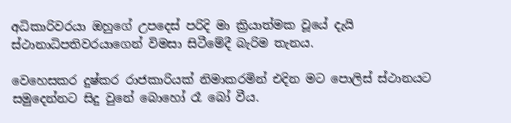අධිකාරිවරයා ඔහුගේ උපදෙස් පරිදි මා ක්‍රියාත්මක වූයේ දැයි ස්ථානාධිපතිවරයාගෙන් විමසා සිටීමේදී බැරිම තැනය.

වෙහෙසකර දුෂ්කර රාජකාරියක් නිමාකරමින් එදින මට පොලිස් ස්ථානයට සමුදෙන්නට සිදු වුනේ බොහෝ රෑ බෝ වීය.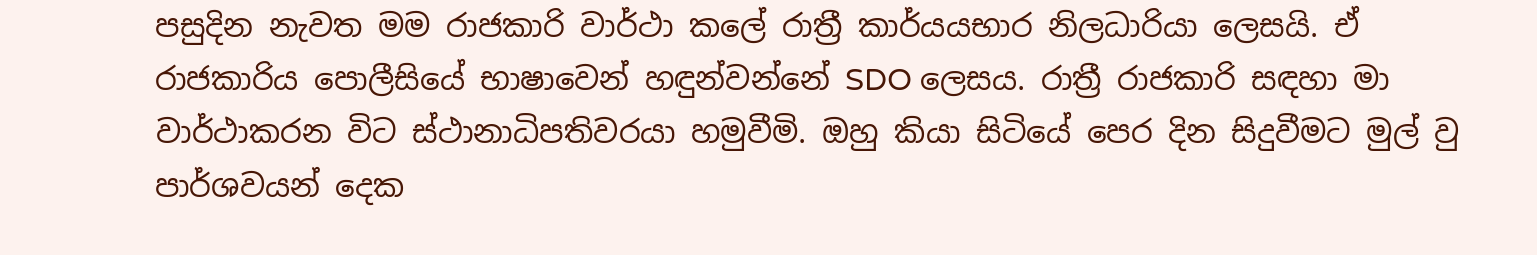පසුදින නැවත මම රාජකාරි වාර්ථා කලේ රාත්‍රී කාර්යයභාර නිලධාරියා ලෙසයි. ඒ රාජකාරිය පොලීසියේ භාෂාවෙන් හඳුන්වන්නේ SDO ලෙසය. රාත්‍රී රාජකාරි සඳහා මා වාර්ථාකරන විට ස්ථානාධිපතිවරයා හමුවීමි. ඔහු කියා සිටියේ පෙර දින සිදුවීමට මුල් වු පාර්ශවයන් දෙක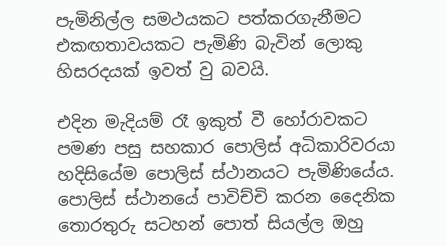පැමිනිල්ල සමථයකට පත්කරගැනීමට එකඟතාවයකට පැමිණි බැවින් ලොකු හිසරදයක් ඉවත් වු බවයි.

එදින මැදියම් රෑ ඉකුත් වී හෝරාවකට පමණ පසු සහකාර පොලිස් අධිකාරිවරයා හදිසියේම පොලිස් ස්ථානයට පැමිණියේය. පොලිස් ස්ථානයේ පාවිච්චි කරන දෛනික තොරතුරු සටහන් පොත් සියල්ල ඔහු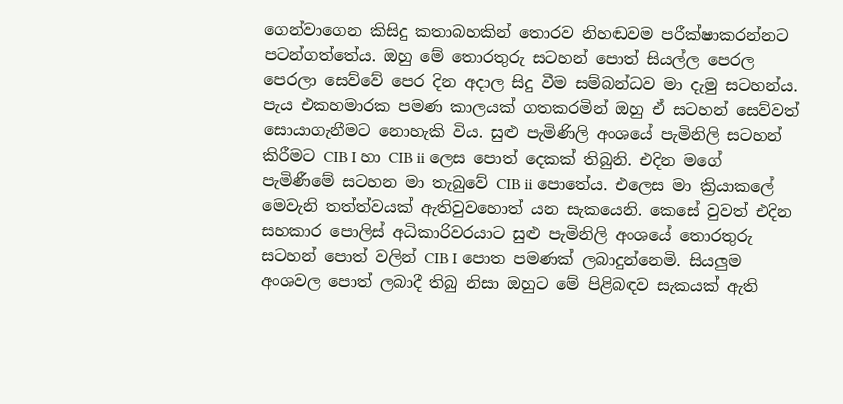ගෙන්වාගෙන කිසිදු කතාබහකින් තොරව නිහඬවම පරීක්ෂාකරන්නට පටන්ගත්තේය. ඔහු මේ තොරතුරු සටහන් පොත් සියල්ල පෙරල පෙරලා සෙව්වේ පෙර දින අදාල සිදු වීම සම්බන්ධව මා දැමු සටහන්ය. පැය එකහමාරක පමණ කාලයක් ගතකරමින් ඔහු ඒ සටහන් සෙව්වත් සොයාගැනීමට නොහැකි විය. සුළු පැමිණිලි අංශයේ පැමිනිලි සටහන් කිරීමට CIB I හා CIB ii ලෙස පොත් දෙකක් තිබුනි. එදින මගේ පැමිණීමේ සටහන මා තැබුවේ CIB ii පොතේය. එලෙස මා ක්‍රියාකලේ මෙවැනි තත්ත්වයක් ඇතිවුවහොත් යන සැකයෙනි. කෙසේ වුවත් එදින සහකාර පොලිස් අධිකාරිවරයාට සුළු පැමිනිලි අංශයේ තොරතුරු සටහන් පොත් වලින් CIB I පොත පමණක් ලබාදුන්නෙමි. සියලුම අංශවල පොත් ලබාදී තිබු නිසා ඔහුට මේ පිළිබඳව සැකයක් ඇති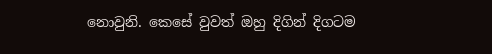නොවුනි. කෙසේ වුවත් ඔහු දිගින් දිගටම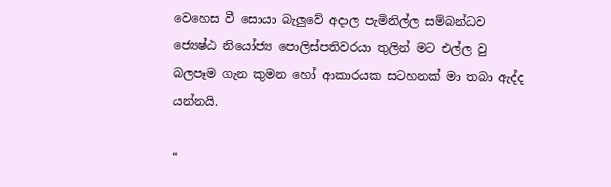වෙහෙස වී සොයා බැලුවේ අදාල පැමිනිල්ල සම්බන්ධව ජ්‍යෙෂ්ඨ නියෝජ්‍ය පොලිස්පතිවරයා තුලින් මට එල්ල වු බලපෑම ගැන කුමන හෝ ආකාරයක සටහනක් මා තබා ඇද්ද යන්නයි.

“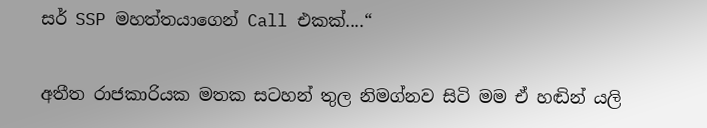සර් SSP මහත්තයාගෙන් Call එකක්....“

අතීත රාජකාරියක මතක සටහන් තුල නිමග්නව සිටි මම ඒ හඬින් යලි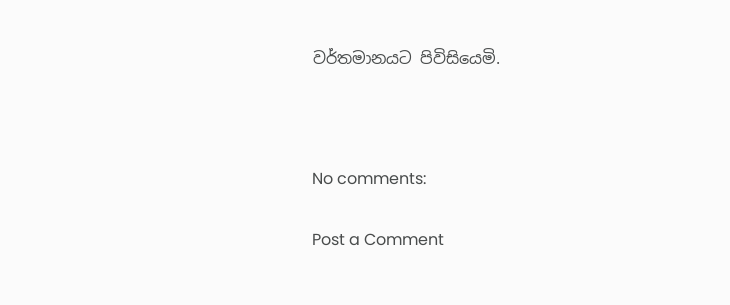වර්තමානයට පිවිසියෙමි.



No comments:

Post a Comment